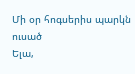Մի օր հոգսերիս պարկն ուսած
Ելա,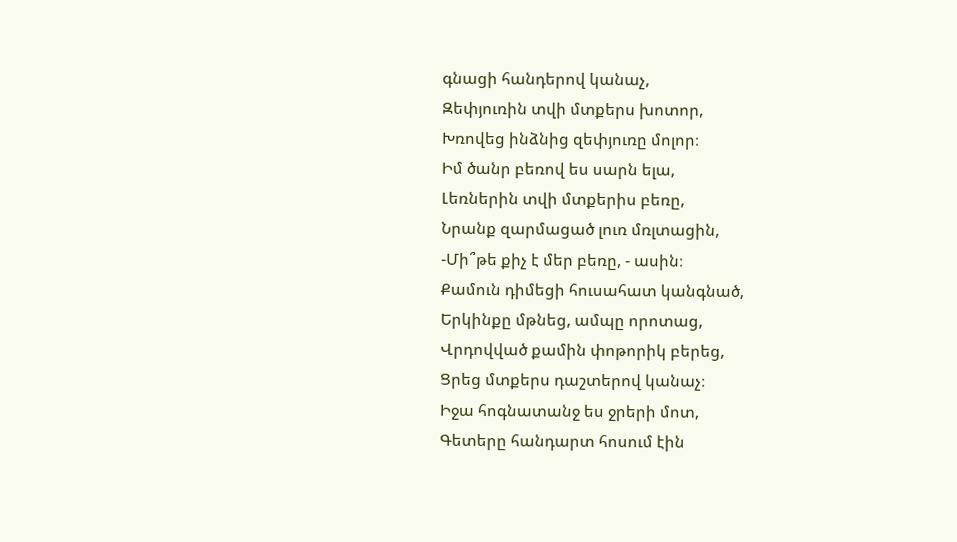գնացի հանդերով կանաչ,
Զեփյուռին տվի մտքերս խոտոր,
Խռովեց ինձնից զեփյուռը մոլոր։
Իմ ծանր բեռով ես սարն ելա,
Լեռներին տվի մտքերիս բեռը,
Նրանք զարմացած լուռ մռլտացին,
-Մի՞թե քիչ է մեր բեռը, - ասին։
Քամուն դիմեցի հուսահատ կանգնած,
Երկինքը մթնեց, ամպը որոտաց,
Վրդովված քամին փոթորիկ բերեց,
Ցրեց մտքերս դաշտերով կանաչ։
Իջա հոգնատանջ ես ջրերի մոտ,
Գետերը հանդարտ հոսում էին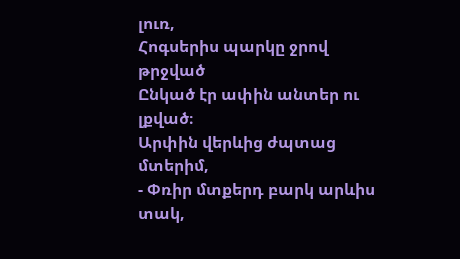լուռ,
Հոգսերիս պարկը ջրով թրջված
Ընկած էր ափին անտեր ու լքված։
Արփին վերևից ժպտաց մտերիմ,
- Փռիր մտքերդ բարկ արևիս տակ,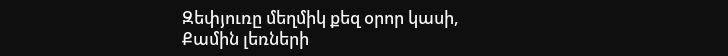Զեփյուռը մեղմիկ քեզ օրոր կասի,
Քամին լեռների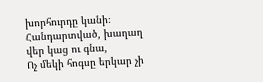խորհուրդը կանի։
Հանդարտված, խաղաղ վեր կաց ու գնա,
Ոչ մեկի հոգսը երկար չի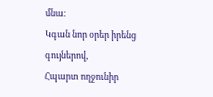մնա։
Կգան նոր օրեր իրենց գույներով,
Հպարտ ողջունիր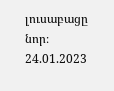լուսաբացը նոր։
24.01.2023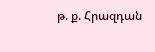թ. ք. Հրազդան